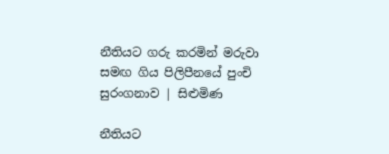නීතියට ගරු කරමින් මරුවා සමඟ ගිය පිලිපීනයේ පුංචි සුරංගනාව | සිළුමිණ

නීතියට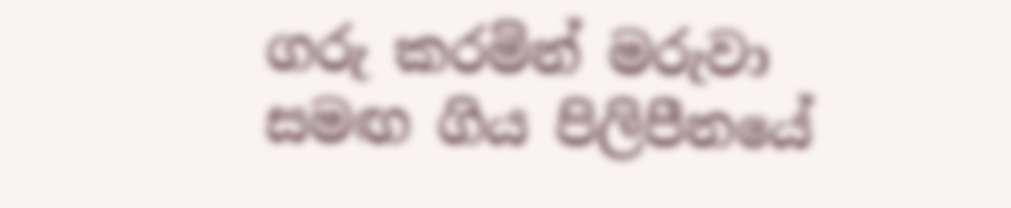ගරු කරමින් මරුවා සමඟ ගිය පිලිපීනයේ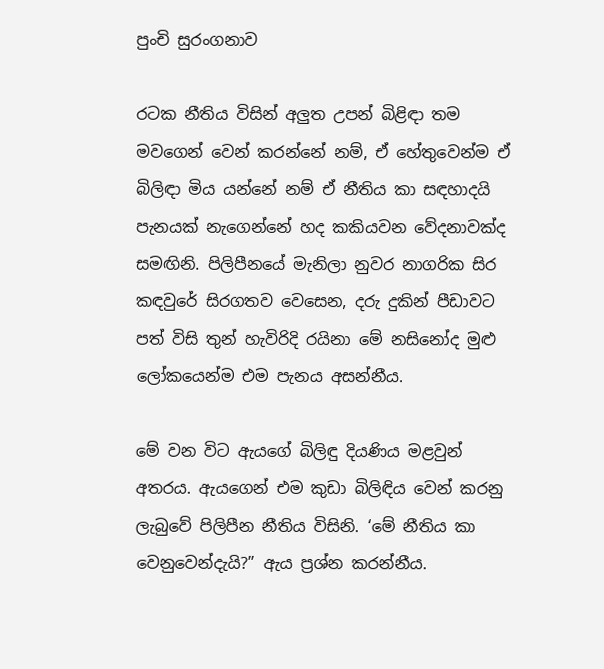පුංචි සුරංගනාව

රටක නීතිය විසින් අලුත උපන් බිළිඳා තම මවගෙන් වෙන් කරන්නේ නම්, ඒ හේතුවෙන්ම ඒ බිලිඳා මිය යන්නේ නම් ඒ නීතිය කා සඳහාදයි පැනයක් නැගෙන්නේ හද කකියවන වේදනාවක්ද සමඟිනි. පිලිපීනයේ මැනිලා නුවර නාගරික සිර කඳවුරේ සිරගතව වෙසෙන, දරු දුකින් පීඩාවට පත් විසි තුන් හැවිරිදි රයිනා මේ නසිනෝද මුළු ලෝකයෙන්ම එම පැනය අසන්නීය.

මේ වන විට ඇයගේ බිලිඳු දියණිය මළවුන් අතරය. ඇයගෙන් එම කුඩා බිලිඳිය වෙන් කරනු ලැබුවේ පිලිපීන නීතිය විසිනි. ‘මේ නීතිය කා වෙනුවෙන්දැයි?” ඇය ප්‍රශ්න කරන්නීය.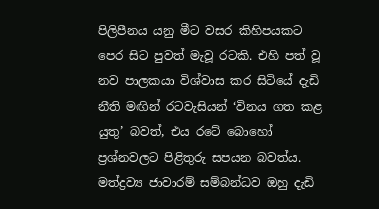පිලිපීනය යනු මීට වසර කිහිපයකට පෙර සිට පුවත් මැවූ රටකි. එහි පත් වූ නව පාලකයා විශ්වාස කර සිටියේ දැඩි නීති මඟින් රටවැසියන් ‘විනය ගත කළ යුතු’ බවත්, එය රටේ බොහෝ ප්‍රශ්නවලට පිළිතුරු සපයන බවත්ය. මත්ද්‍රව්‍ය ජාවාරම් සම්බන්ධව ඔහු දැඩි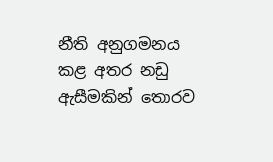නීති අනුගමනය කළ අතර නඩු ඇසීමකින් තොරව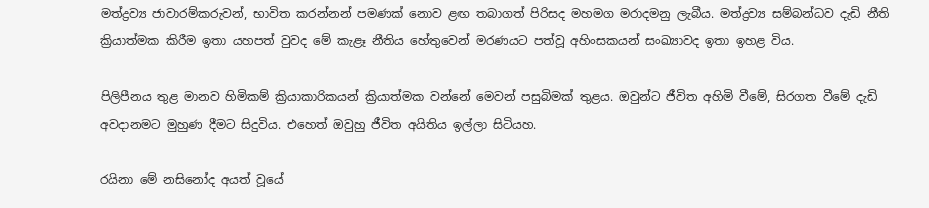මත්ද්‍රව්‍ය ජාවාරම්කරුවන්, භාවිත කරන්නන් පමණක් නොව ළඟ තබාගත් පිරිසද මහමග මරාදමනු ලැබීය. මත්ද්‍රව්‍ය සම්බන්ධව දැඩි නීති ක්‍රියාත්මක කිරීම ඉතා යහපත් වුවද මේ කැළෑ නීතිය හේතුවෙන් මරණයට පත්වූ අහිංසකයන් සංඛ්‍යාවද ඉතා ඉහළ විය.

පිලිපීනය තුළ මානව හිමිකම් ක්‍රියාකාරිකයන් ක්‍රියාත්මක වන්නේ මෙවන් පසුබිමක් තුළය. ඔවුන්ට ජීවිත අහිමි වීමේ, සිරගත වීමේ දැඩි අවදානමට මුහුණ දීමට සිදුවිය. එහෙත් ඔවුහු ජීවිත අයිතිය ඉල්ලා සිටියහ.

රයිනා මේ නසිනෝද අයත් වූයේ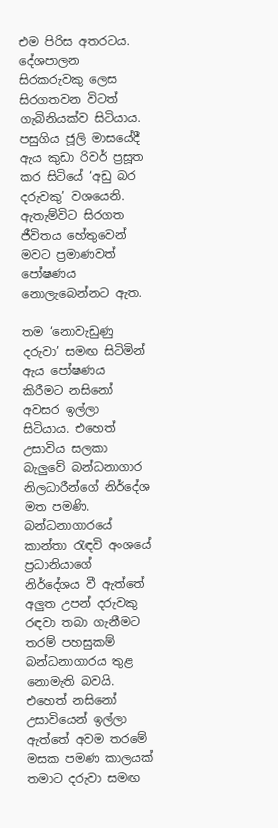එම පිරිස අතරටය. දේශපාලන සිරකරුවකු ලෙස සිරගතවන විටත් ගැබිනියක්ව සිටියාය. පසුගිය ජූලි මාසයේදී ඇය කුඩා රිවර් ප්‍රසූත කර සිටියේ ‘අඩු බර දරුවකු’ වශයෙනි. ඇතැම්විට සිරගත ජීවිතය හේතුවෙන් මවට ප්‍රමාණවත් පෝෂණය නොලැබෙන්නට ඇත.

තම ‘නොවැඩුණු දරුවා’ සමඟ සිටිමින් ඇය පෝෂණය කිරීමට නසිනෝ අවසර ඉල්ලා සිටියාය. එහෙත් උසාවිය සලකා බැලුවේ බන්ධනාගාර නිලධාරීන්ගේ නිර්දේශ මත පමණි. බන්ධනාගාරයේ කාන්තා රැඳවි අංශයේ ප්‍රධානියාගේ නිර්දේශය වී ඇත්තේ අලුත උපන් දරුවකු රඳවා තබා ගැනීමට තරම් පහසුකම් බන්ධනාගාරය තුළ නොමැති බවයි. එහෙත් නසිනෝ උසාවියෙන් ඉල්ලා ඇත්තේ අවම තරමේ මසක පමණ කාලයක් තමාට දරුවා සමඟ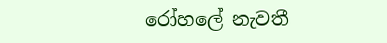රෝහලේ නැවතී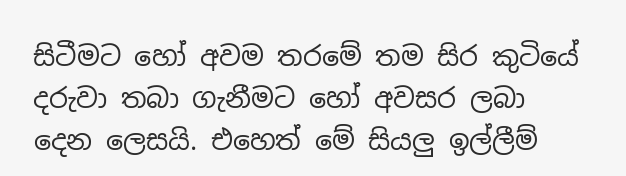සිටීමට හෝ අවම තරමේ තම සිර කුටියේ දරුවා තබා ගැනීමට හෝ අවසර ලබා දෙන ලෙසයි. එහෙත් මේ සියලු ඉල්ලීම්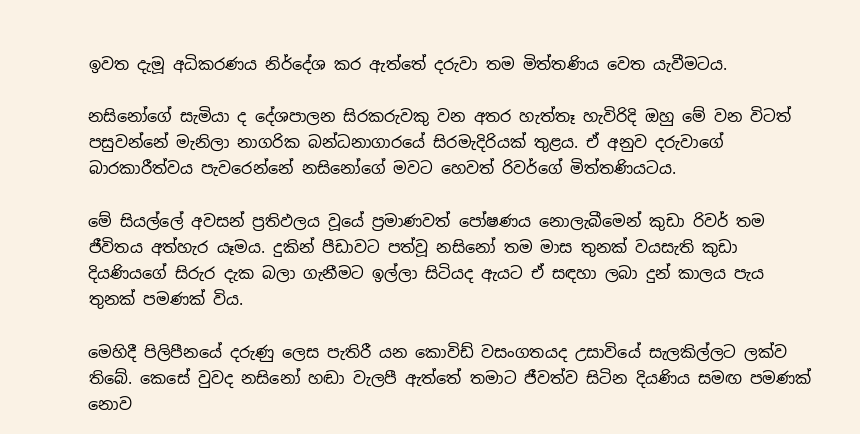ඉවත දැමූ අධිකරණය නිර්දේශ කර ඇත්තේ දරුවා තම මිත්තණිය වෙත යැවීමටය.

නසිනෝගේ සැමියා ද දේශපාලන සිරකරුවකු වන අතර හැත්තෑ හැවිරිදි ඔහු මේ වන විටත් පසුවන්නේ මැනිලා නාගරික බන්ධනාගාරයේ සිරමැදිරියක් තුළය. ඒ අනුව දරුවාගේ බාරකාරීත්වය පැවරෙන්නේ නසිනෝගේ මවට හෙවත් රිවර්ගේ මිත්තණියටය.

මේ සියල්ලේ අවසන් ප්‍රතිඵලය වූයේ ප්‍රමාණවත් පෝෂණය නොලැබීමෙන් කුඩා රිවර් තම ජීවිතය අත්හැර යෑමය. දුකින් පීඩාවට පත්වූ නසිනෝ තම මාස තුනක් වයසැති කුඩා දියණියගේ සිරුර දැක බලා ගැනීමට ඉල්ලා සිටියද ඇයට ඒ සඳහා ලබා දුන් කාලය පැය තුනක් පමණක් විය.

මෙහිදී පිලිපීනයේ දරුණු ලෙස පැතිරී යන කොවිඩ් වසංගතයද උසාවියේ සැලකිල්ලට ලක්ව තිබේ. කෙසේ වුවද නසිනෝ හඬා වැලපී ඇත්තේ තමාට ජීවත්ව සිටින දියණිය සමඟ පමණක් නොව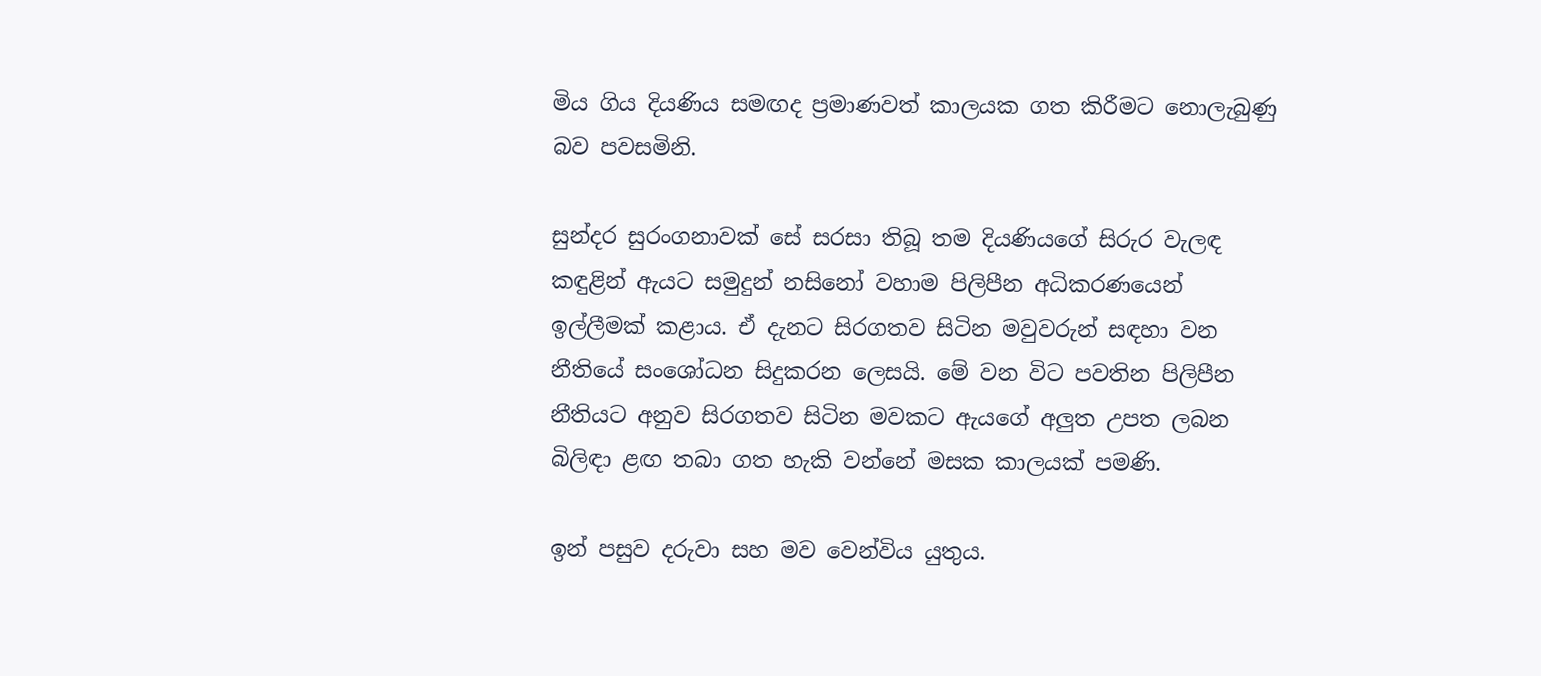මිය ගිය දියණිය සමඟද ප්‍රමාණවත් කාලයක ගත කිරීමට නොලැබුණු බව පවසමිනි.

සුන්දර සුරංගනාවක් සේ සරසා තිබූ තම දියණියගේ සිරුර වැලඳ කඳුළින් ඇයට සමුදුන් නසිනෝ වහාම පිලිපීන අධිකරණයෙන් ඉල්ලීමක් කළාය. ඒ දැනට සිරගතව සිටින මවුවරුන් සඳහා වන නීතියේ සංශෝධන සිදුකරන ලෙසයි. මේ වන විට පවතින පිලිපීන නීතියට අනුව සිරගතව සිටින මවකට ඇයගේ අලුත උපත ලබන බිලිඳා ළඟ තබා ගත හැකි වන්නේ මසක කාලයක් පමණි.

ඉන් පසුව දරුවා සහ මව වෙන්විය යුතුය.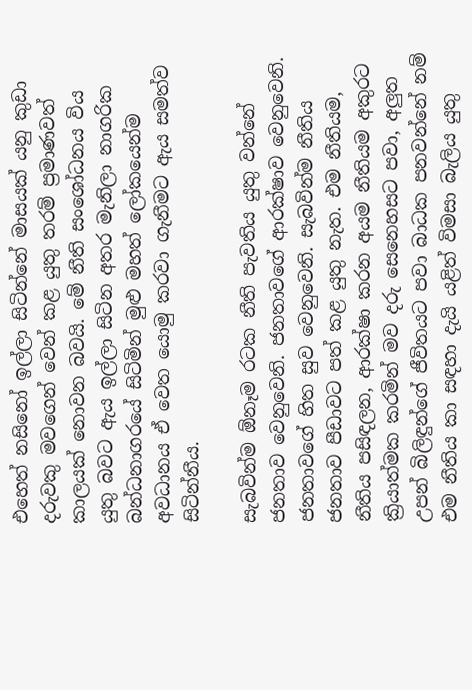එහෙත් නසිනෝ ඉල්ලා සිටින්නේ මාසයක් යනු කුඩා දරුවකු මවගෙන් වෙන් කළ යුතු තරම් ප්‍රමාණවත් කාලයක් නොවන බවයි. මේ නීති සංශෝධනය විය යුතු බවට ඇය ඉල්ලා සිටින අතර මැනිලා නාගරික බන්ධනාගරයේ සිටිමින් මුළු මහත් ලෝකයෙන්ම අවධානය ඒ වෙත යොමු කරවා ගැනීමට ඇය සමත්ව සිටින්නීය.

සැබවින්ම ඕනෑම රටක නීති පැවතිය යුතු වන්නේ ජනතාව වෙනුවෙනි. ජනතාවගේ ආරක්ෂාව වෙනුවෙනි. ජනතාවගේ හිත සුව වෙනුවෙනි. සැබවින්ම නීතිය ජනතාව පීඩාවට පත් කළ යුතු නැත. එම නීතියම, නීතිය පසිඳලන, ආරක්ෂා කරන අයම නීතියම අකුරට ක්‍රියාත්මක කරමින් මව දරු සෙනෙහසට පවා, අලුත උපන් බිලිඳුන්ගේ ජීවිතයට පවා බාධක පනවන්නේ නම් එම නීතිය කා සඳහා දැයි යළිත් විමසා බැලිය යුතු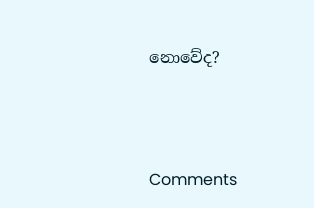නොවේද?



Comments